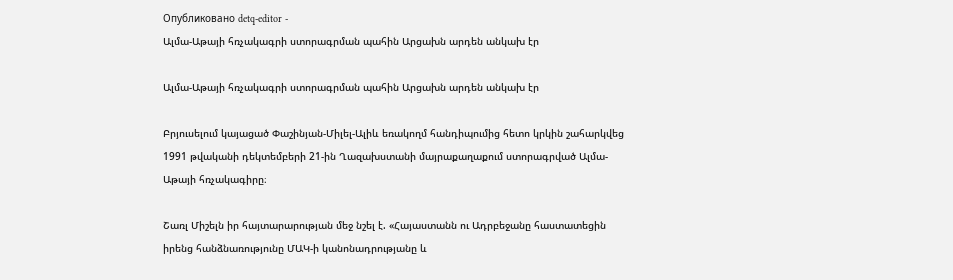Опубликовано detq-editor -
Ալմա-Աթայի հռչակագրի ստորագրման պահին Արցախն արդեն անկախ էր

Ալմա-Աթայի հռչակագրի ստորագրման պահին Արցախն արդեն անկախ էր

Բրյուսելում կայացած Փաշինյան-Միլել-Ալիև եռակողմ հանդիպումից հետո կրկին շահարկվեց 1991 թվականի դեկտեմբերի 21-ին Ղազախստանի մայրաքաղաքում ստորագրված Ալմա-Աթայի հռչակագիրը։

Շառլ Միշելն իր հայտարարության մեջ նշել է. «Հայաստանն ու Ադրբեջանը հաստատեցին իրենց հանձնառությունը ՄԱԿ-ի կանոնադրությանը և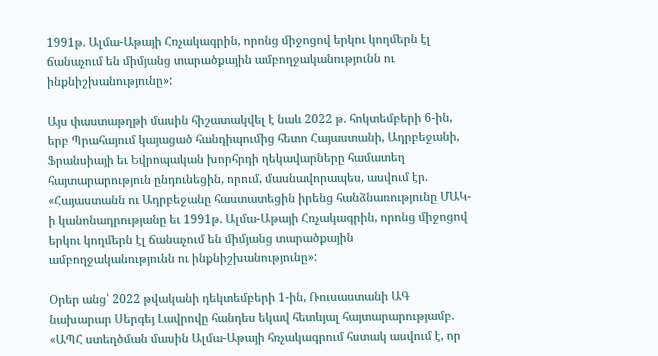1991թ. Ալմա-Աթայի Հռչակագրին, որոնց միջոցով երկու կողմերն էլ ճանաչում են միմյանց տարածքային ամբողջականությունն ու ինքնիշխանությունը»:

Այս փաստաթղթի մասին հիշատակվել է նաև 2022 թ. հոկտեմբերի 6-ին, երբ Պրահայում կայացած հանդիպումից հետո Հայաստանի, Ադրբեջանի, Ֆրանսիայի եւ Եվրոպական խորհրդի ղեկավարները համատեղ հայտարարություն ընդունեցին, որում, մասնավորապես, ասվում էր. «Հայաստանն ու Ադրբեջանը հաստատեցին իրենց հանձնառությունը ՄԱԿ-ի կանոնադրությանը եւ 1991թ. Ալմա-Աթայի Հռչակագրին, որոնց միջոցով երկու կողմերն էլ ճանաչում են միմյանց տարածքային ամբողջականությունն ու ինքնիշխանությունը»:

Օրեր անց՝ 2022 թվականի դեկտեմբերի 1-ին, Ռուսաստանի ԱԳ նախարար Սերգեյ Լավրովը հանդես եկավ հետևյալ հայտարարությամբ. «ԱՊՀ ստեղծման մասին Ալմա-Աթայի հռչակագրում հստակ ասվում է, որ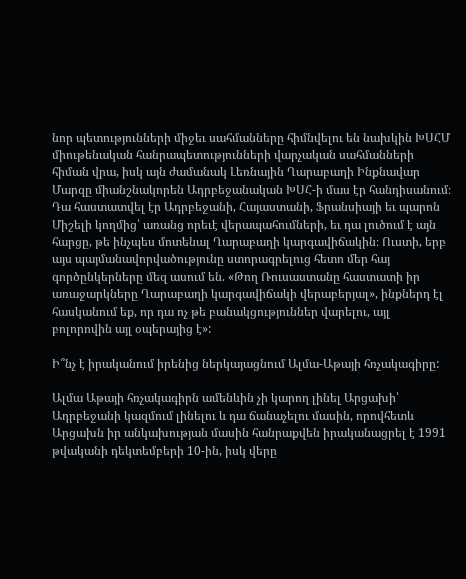նոր պետությունների միջեւ սահմանները հիմնվելու են նախկին ԽՍՀՄ միութենական հանրապետությունների վարչական սահմանների հիման վրա, իսկ այն ժամանակ Լեռնային Ղարաբաղի Ինքնավար Մարզը միանշնակորեն Ադրբեջանական ԽՍՀ-ի մաս էր հանդիսանում։ Դա հաստատվել էր Ադրբեջանի, Հայաստանի, Ֆրանսիայի եւ պարոն Միշելի կողմից՝ առանց որեւէ վերապահումների, եւ դա լուծում է այն հարցը, թե ինչպես մոտենալ Ղարաբաղի կարգավիճակին։ Ուստի, երբ այս պայմանավորվածությունը ստորագրելուց հետո մեր հայ գործընկերները մեզ ասում են. «Թող Ռուսաստանը հաստատի իր առաջարկները Ղարաբաղի կարգավիճակի վերաբերյալ», ինքներդ էլ հասկանում եք, որ դա ոչ թե բանակցություններ վարելու, այլ բոլորովին այլ օպերայից է»:

Ի՞նչ է իրականում իրենից ներկայացնում Ալմա-Աթայի հռչակագիրը:

Ալմա Աթայի հռչակագիրն ամենևին չի կարող լինել Արցախի՝ Ադրբեջանի կազմում լինելու և դա ճանաչելու մասին, որովհետև Արցախն իր անկախության մասին հանրաքվեն իրականացրել է 1991 թվականի դեկտեմբերի 10-ին, իսկ վերը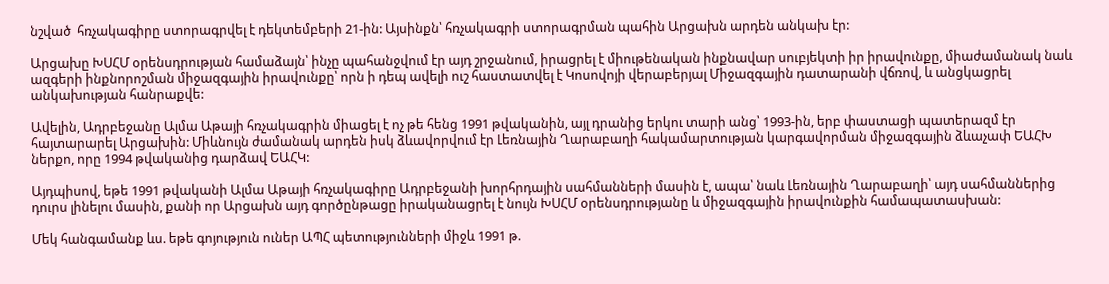նշված  հռչակագիրը ստորագրվել է դեկտեմբերի 21-ին: Այսինքն՝ հռչակագրի ստորագրման պահին Արցախն արդեն անկախ էր:

Արցախը ԽՍՀՄ օրենսդրության համաձայն՝ ինչը պահանջվում էր այդ շրջանում, իրացրել է միութենական ինքնավար սուբյեկտի իր իրավունքը, միաժամանակ նաև ազգերի ինքնորոշման միջազգային իրավունքը՝ որն ի դեպ ավելի ուշ հաստատվել է Կոսովոյի վերաբերյալ Միջազգային դատարանի վճռով, և անցկացրել անկախության հանրաքվե:

Ավելին, Ադրբեջանը Ալմա Աթայի հռչակագրին միացել է ոչ թե հենց 1991 թվականին, այլ դրանից երկու տարի անց՝ 1993-ին, երբ փաստացի պատերազմ էր հայտարարել Արցախին: Միևնույն ժամանակ արդեն իսկ ձևավորվում էր Լեռնային Ղարաբաղի հակամարտության կարգավորման միջազգային ձևաչափ ԵԱՀԽ ներքո, որը 1994 թվականից դարձավ ԵԱՀԿ:

Այդպիսով, եթե 1991 թվականի Ալմա Աթայի հռչակագիրը Ադրբեջանի խորհրդային սահմանների մասին է, ապա՝ նաև Լեռնային Ղարաբաղի՝ այդ սահմաններից դուրս լինելու մասին, քանի որ Արցախն այդ գործընթացը իրականացրել է նույն ԽՍՀՄ օրենսդրությանը և միջազգային իրավունքին համապատասխան:

Մեկ հանգամանք ևս. եթե գոյություն ուներ ԱՊՀ պետությունների միջև 1991 թ.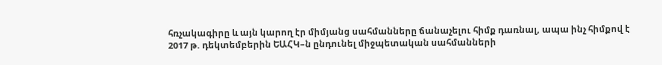հռչակագիրը և այն կարող էր միմյանց սահմանները ճանաչելու հիմք դառնալ, ապա ինչ հիմքով է 2017 թ. դեկտեմբերին ԵԱՀԿ–ն ընդունել միջպետական սահմանների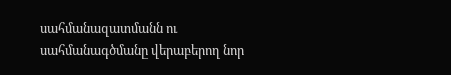սահմանազատմանն ու սահմանագծմանը վերաբերող նոր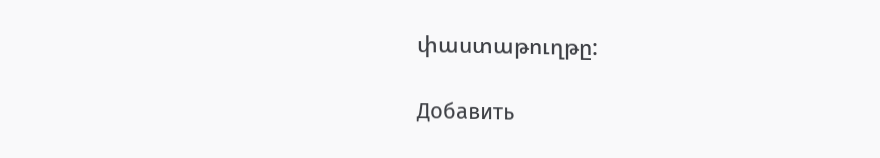փաստաթուղթը:

Добавить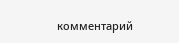комментарий